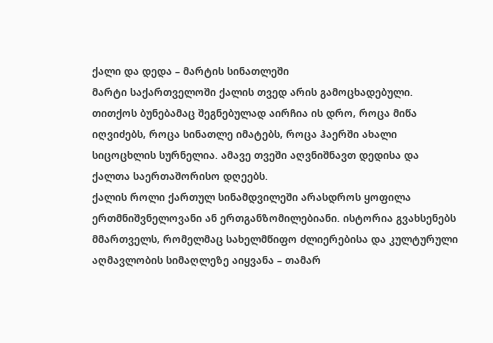ქალი და დედა – მარტის სინათლეში
მარტი საქართველოში ქალის თვედ არის გამოცხადებული. თითქოს ბუნებამაც შეგნებულად აირჩია ის დრო, როცა მიწა იღვიძებს, როცა სინათლე იმატებს, როცა ჰაერში ახალი სიცოცხლის სურნელია. ამავე თვეში აღვნიშნავთ დედისა და ქალთა საერთაშორისო დღეებს.
ქალის როლი ქართულ სინამდვილეში არასდროს ყოფილა ერთმნიშვნელოვანი ან ერთგანზომილებიანი. ისტორია გვახსენებს მმართველს, რომელმაც სახელმწიფო ძლიერებისა და კულტურული აღმავლობის სიმაღლეზე აიყვანა – თამარ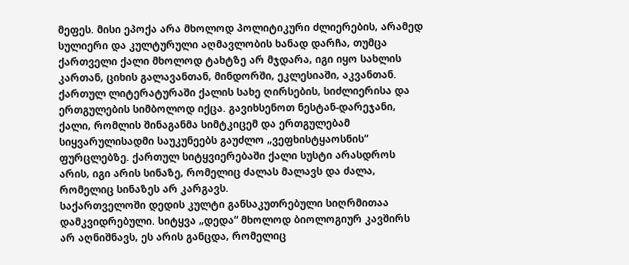მეფეს. მისი ეპოქა არა მხოლოდ პოლიტიკური ძლიერების, არამედ სულიერი და კულტურული აღმავლობის ხანად დარჩა, თუმცა ქართველი ქალი მხოლოდ ტახტზე არ მჯდარა, იგი იყო სახლის კართან, ციხის გალავანთან, მინდორში, ეკლესიაში, აკვანთან.
ქართულ ლიტერატურაში ქალის სახე ღირსების, სიძლიერისა და ერთგულების სიმბოლოდ იქცა. გავიხსენოთ ნესტან-დარეჯანი, ქალი, რომლის შინაგანმა სიმტკიცემ და ერთგულებამ სიყვარულისადმი საუკუნეებს გაუძლო „ვეფხისტყაოსნის“ ფურცლებზე. ქართულ სიტყვიერებაში ქალი სუსტი არასდროს არის, იგი არის სინაზე, რომელიც ძალას მალავს და ძალა, რომელიც სინაზეს არ კარგავს.
საქართველოში დედის კულტი განსაკუთრებული სიღრმითაა დამკვიდრებული. სიტყვა „დედა“ მხოლოდ ბიოლოგიურ კავშირს არ აღნიშნავს, ეს არის განცდა, რომელიც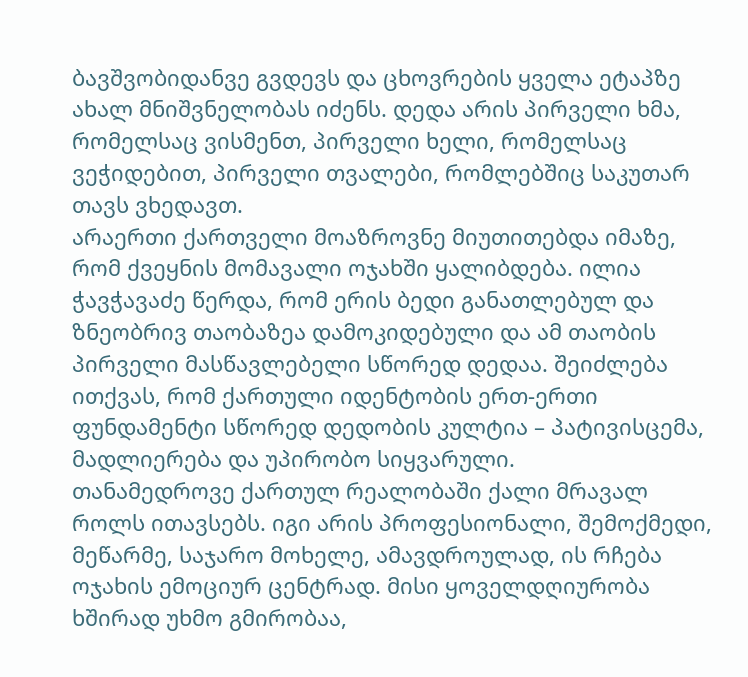ბავშვობიდანვე გვდევს და ცხოვრების ყველა ეტაპზე ახალ მნიშვნელობას იძენს. დედა არის პირველი ხმა, რომელსაც ვისმენთ, პირველი ხელი, რომელსაც ვეჭიდებით, პირველი თვალები, რომლებშიც საკუთარ თავს ვხედავთ.
არაერთი ქართველი მოაზროვნე მიუთითებდა იმაზე, რომ ქვეყნის მომავალი ოჯახში ყალიბდება. ილია ჭავჭავაძე წერდა, რომ ერის ბედი განათლებულ და ზნეობრივ თაობაზეა დამოკიდებული და ამ თაობის პირველი მასწავლებელი სწორედ დედაა. შეიძლება ითქვას, რომ ქართული იდენტობის ერთ-ერთი ფუნდამენტი სწორედ დედობის კულტია – პატივისცემა, მადლიერება და უპირობო სიყვარული.
თანამედროვე ქართულ რეალობაში ქალი მრავალ როლს ითავსებს. იგი არის პროფესიონალი, შემოქმედი, მეწარმე, საჯარო მოხელე, ამავდროულად, ის რჩება ოჯახის ემოციურ ცენტრად. მისი ყოველდღიურობა ხშირად უხმო გმირობაა,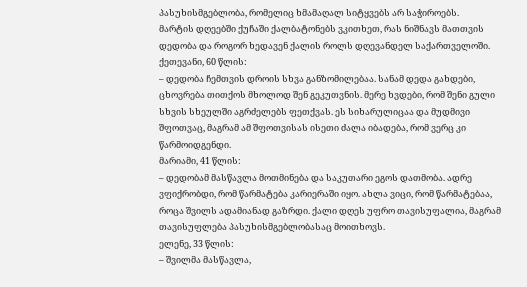პასუხისმგებლობა, რომელიც ხმამაღალ სიტყვებს არ საჭიროებს.
მარტის დღეებში ქუჩაში ქალბატონებს ვკითხეთ, რას ნიშნავს მათთვის დედობა და როგორ ხედავენ ქალის როლს დღევანდელ საქართველოში.
ქეთევანი, 60 წლის:
– დედობა ჩემთვის დროის სხვა განზომილებაა. სანამ დედა გახდები, ცხოვრება თითქოს მხოლოდ შენ გეკუთვნის. მერე ხვდები, რომ შენი გული სხვის სხეულში აგრძელებს ფეთქვას. ეს სიხარულიცაა და მუდმივი შფოთვაც, მაგრამ ამ შფოთვისას ისეთი ძალა იბადება, რომ ვერც კი წარმოიდგენდი.
მარიამი, 41 წლის:
– დედობამ მასწავლა მოთმინება და საკუთარი ეგოს დათმობა. ადრე ვფიქრობდი, რომ წარმატება კარიერაში იყო. ახლა ვიცი, რომ წარმატებაა, როცა შვილს ადამიანად გაზრდი. ქალი დღეს უფრო თავისუფალია, მაგრამ თავისუფლება პასუხისმგებლობასაც მოითხოვს.
ელენე, 33 წლის:
– შვილმა მასწავლა,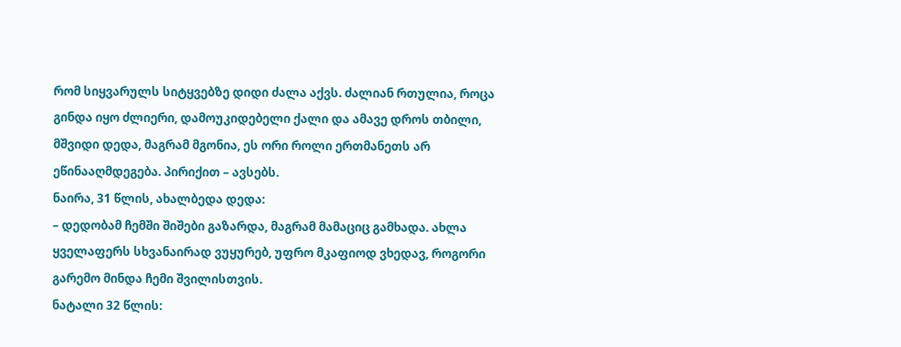რომ სიყვარულს სიტყვებზე დიდი ძალა აქვს. ძალიან რთულია, როცა გინდა იყო ძლიერი, დამოუკიდებელი ქალი და ამავე დროს თბილი, მშვიდი დედა, მაგრამ მგონია, ეს ორი როლი ერთმანეთს არ ეწინააღმდეგება. პირიქით – ავსებს.
ნაირა, 31 წლის, ახალბედა დედა:
– დედობამ ჩემში შიშები გაზარდა, მაგრამ მამაციც გამხადა. ახლა ყველაფერს სხვანაირად ვუყურებ, უფრო მკაფიოდ ვხედავ, როგორი გარემო მინდა ჩემი შვილისთვის.
ნატალი 32 წლის: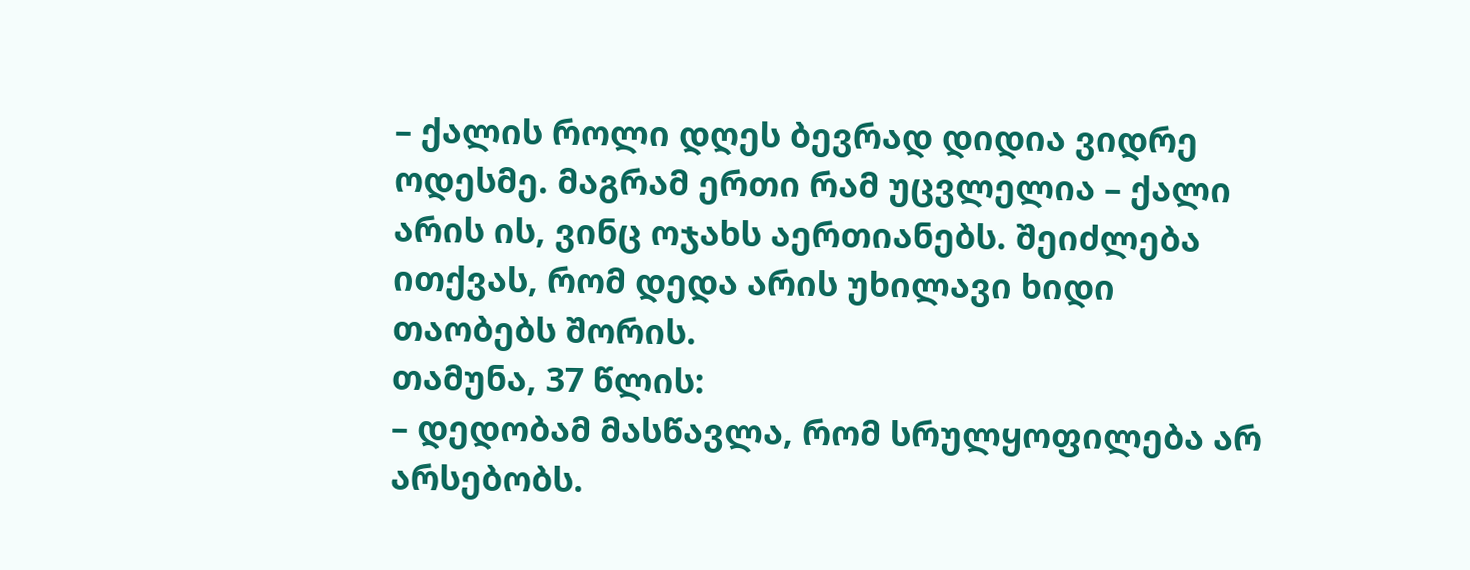– ქალის როლი დღეს ბევრად დიდია ვიდრე ოდესმე. მაგრამ ერთი რამ უცვლელია – ქალი არის ის, ვინც ოჯახს აერთიანებს. შეიძლება ითქვას, რომ დედა არის უხილავი ხიდი თაობებს შორის.
თამუნა, 37 წლის:
– დედობამ მასწავლა, რომ სრულყოფილება არ არსებობს.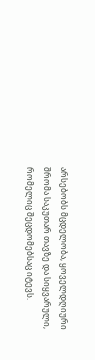არსებობს მცდელობა, ყოველდღიური შრომა საკუთარ თავზე და სიყვარული, რომელიც შეცდომებსაც იტევს.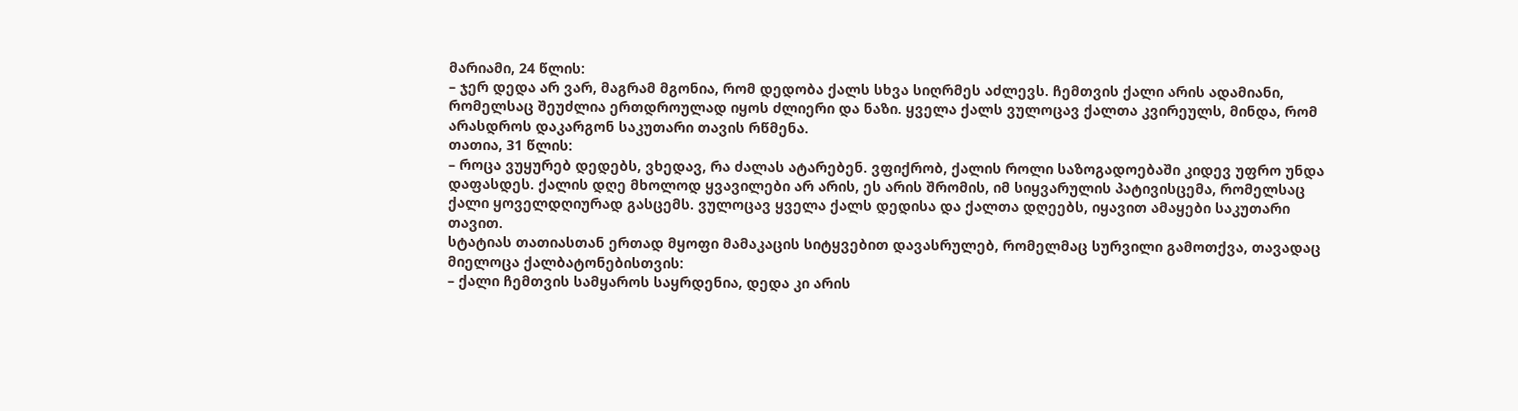მარიამი, 24 წლის:
– ჯერ დედა არ ვარ, მაგრამ მგონია, რომ დედობა ქალს სხვა სიღრმეს აძლევს. ჩემთვის ქალი არის ადამიანი, რომელსაც შეუძლია ერთდროულად იყოს ძლიერი და ნაზი. ყველა ქალს ვულოცავ ქალთა კვირეულს, მინდა, რომ არასდროს დაკარგონ საკუთარი თავის რწმენა.
თათია, 31 წლის:
– როცა ვუყურებ დედებს, ვხედავ, რა ძალას ატარებენ. ვფიქრობ, ქალის როლი საზოგადოებაში კიდევ უფრო უნდა დაფასდეს. ქალის დღე მხოლოდ ყვავილები არ არის, ეს არის შრომის, იმ სიყვარულის პატივისცემა, რომელსაც ქალი ყოველდღიურად გასცემს. ვულოცავ ყველა ქალს დედისა და ქალთა დღეებს, იყავით ამაყები საკუთარი თავით.
სტატიას თათიასთან ერთად მყოფი მამაკაცის სიტყვებით დავასრულებ, რომელმაც სურვილი გამოთქვა, თავადაც მიელოცა ქალბატონებისთვის:
– ქალი ჩემთვის სამყაროს საყრდენია, დედა კი არის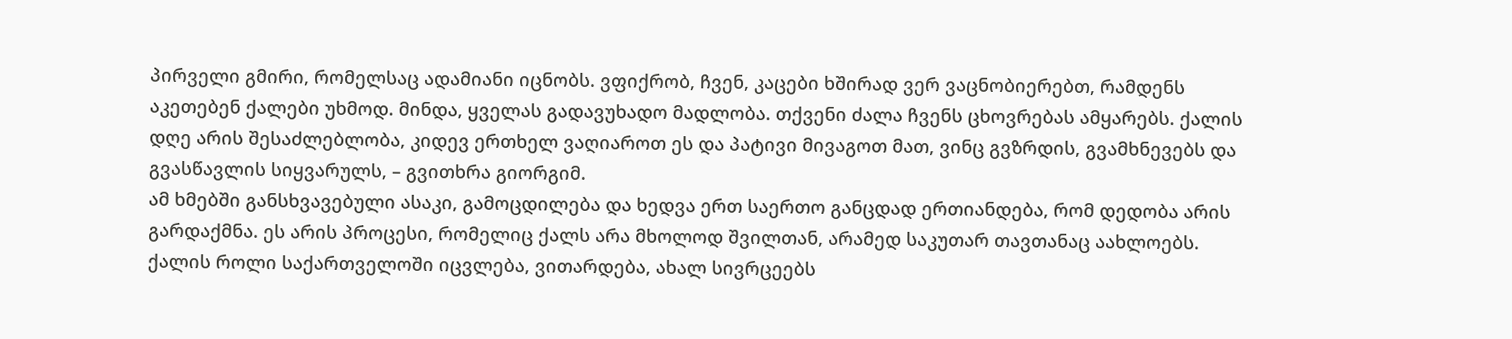პირველი გმირი, რომელსაც ადამიანი იცნობს. ვფიქრობ, ჩვენ, კაცები ხშირად ვერ ვაცნობიერებთ, რამდენს აკეთებენ ქალები უხმოდ. მინდა, ყველას გადავუხადო მადლობა. თქვენი ძალა ჩვენს ცხოვრებას ამყარებს. ქალის დღე არის შესაძლებლობა, კიდევ ერთხელ ვაღიაროთ ეს და პატივი მივაგოთ მათ, ვინც გვზრდის, გვამხნევებს და გვასწავლის სიყვარულს, – გვითხრა გიორგიმ.
ამ ხმებში განსხვავებული ასაკი, გამოცდილება და ხედვა ერთ საერთო განცდად ერთიანდება, რომ დედობა არის გარდაქმნა. ეს არის პროცესი, რომელიც ქალს არა მხოლოდ შვილთან, არამედ საკუთარ თავთანაც აახლოებს.
ქალის როლი საქართველოში იცვლება, ვითარდება, ახალ სივრცეებს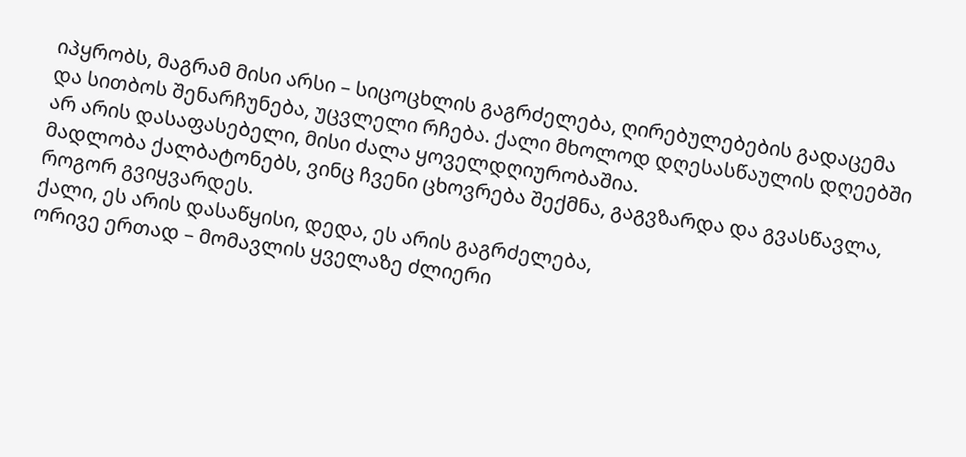იპყრობს, მაგრამ მისი არსი – სიცოცხლის გაგრძელება, ღირებულებების გადაცემა და სითბოს შენარჩუნება, უცვლელი რჩება. ქალი მხოლოდ დღესასწაულის დღეებში არ არის დასაფასებელი, მისი ძალა ყოველდღიურობაშია.
მადლობა ქალბატონებს, ვინც ჩვენი ცხოვრება შექმნა, გაგვზარდა და გვასწავლა, როგორ გვიყვარდეს.
ქალი, ეს არის დასაწყისი, დედა, ეს არის გაგრძელება,
ორივე ერთად – მომავლის ყველაზე ძლიერი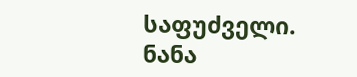საფუძველი.
ნანა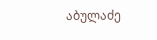აბულაძე